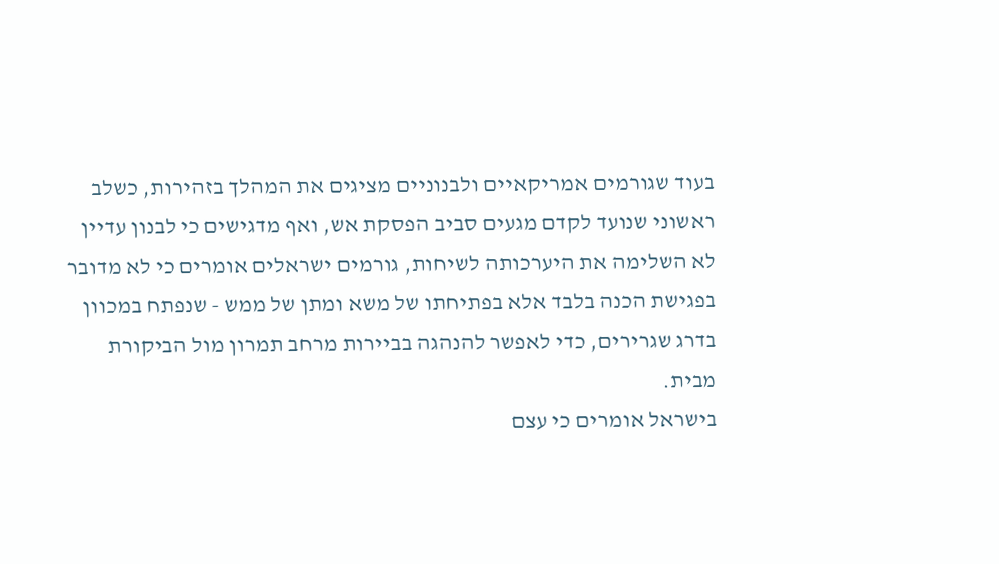בעוד שגורמים אמריקאיים ולבנוניים מציגים את המהלך בזהירות, כשלב ראשוני שנועד לקדם מגעים סביב הפסקת אש, ואף מדגישים כי לבנון עדיין לא השלימה את היערכותה לשיחות, גורמים ישראלים אומרים כי לא מדובר בפגישת הכנה בלבד אלא בפתיחתו של משא ומתן של ממש - שנפתח במכוון בדרג שגרירים, כדי לאפשר להנהגה בביירות מרחב תמרון מול הביקורת מבית.
בישראל אומרים כי עצם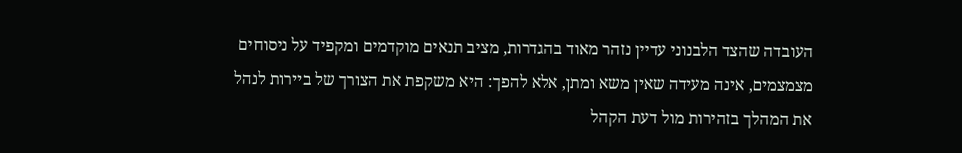העובדה שהצד הלבנוני עדיין נזהר מאוד בהגדרות, מציב תנאים מוקדמים ומקפיד על ניסוחים מצמצמים, אינה מעידה שאין משא ומתן, אלא להפך: היא משקפת את הצורך של ביירות לנהל את המהלך בזהירות מול דעת הקהל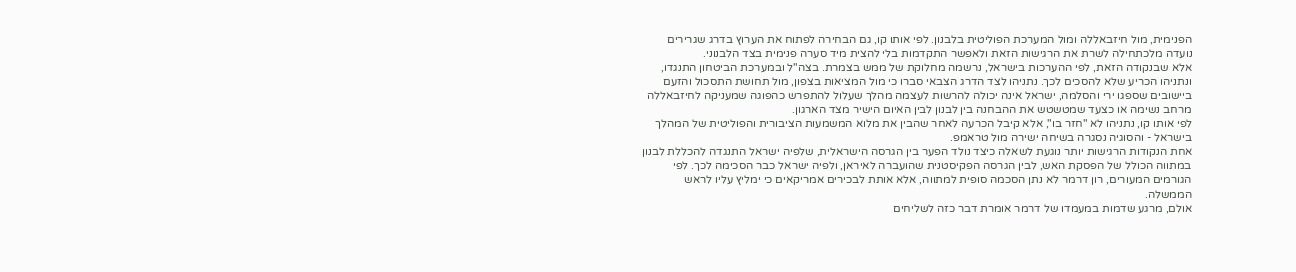הפנימית, מול חיזבאללה ומול המערכת הפוליטית בלבנון. לפי אותו קו, גם הבחירה לפתוח את הערוץ בדרג שגרירים נועדה מלכתחילה לשרת את הרגישות הזאת ולאפשר התקדמות בלי להצית מיד סערה פנימית בצד הלבנוני.
אלא שבנקודה הזאת, לפי ההערכות בישראל, נרשמה מחלוקת של ממש בצמרת. בצה"ל ובמערכת הביטחון התנגדו, ונתניהו הכריע שלא להסכים לכך. נתניהו לצד הדרג הצבאי סברו כי מול המציאות בצפון, מול תחושת התסכול והזעם ביישובים שספגו ירי והסלמה, ישראל אינה יכולה להרשות לעצמה מהלך שעלול להתפרש כהפוגה שמעניקה לחיזבאללה מרחב נשימה או כצעד שמטשטש את ההבחנה בין לבנון לבין האיום הישיר מצד הארגון.
לפי אותו קו, נתניהו לא "חזר בו", אלא קיבל הכרעה לאחר שהבין את מלוא המשמעות הציבורית והפוליטית של המהלך בישראל - והסוגיה נסגרה בשיחה ישירה מול טראמפ.
אחת הנקודות הרגישות יותר נוגעת לשאלה כיצד נולד הפער בין הגרסה הישראלית, שלפיה ישראל התנגדה להכללת לבנון במתווה הכולל של הפסקת האש, לבין הגרסה הפקיסטנית שהועברה לאיראן, ולפיה ישראל כבר הסכימה לכך. לפי הגורמים המעורים, רון דרמר לא נתן הסכמה סופית למתווה, אלא אותת לבכירים אמריקאים כי ימליץ עליו לראש הממשלה.
אולם, מרגע שדמות במעמדו של דרמר אומרת דבר כזה לשליחים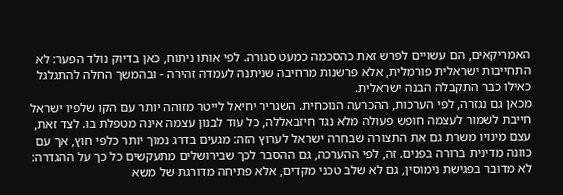האמריקאים, הם עשויים לפרש זאת כהסכמה כמעט סגורה. לפי אותו ניתוח, כאן בדיוק נולד הפער: לא התחייבות ישראלית פורמלית, אלא פרשנות מרחיבה שניתנה לעמדה זהירה - ובהמשך החלה להתגלגל כאילו כבר התקבלה הבנה ישראלית.
מכאן גם נגזרה, לפי הערכות, ההכרעה הנוכחית. השגריר יחיאל לייטר מזוהה יותר עם הקו שלפיו ישראל חייבת לשמור לעצמה חופש פעולה מלא נגד חיזבאללה, כל עוד לבנון עצמה אינה מטפלת בו. לצד זאת, עצם מינויו משרת גם את התצורה שבחרה ישראל לערוץ הזה: מגעים בדרג נמוך יותר כלפי חוץ, אך עם כוונה מדינית ברורה בפנים. זה, לפי ההערכה, גם ההסבר לכך שבירושלים מתעקשים כל כך על ההגדרה: לא מדובר בפגישת נימוסין, גם לא שלב טכני מקדים, אלא פתיחה מדורגת של משא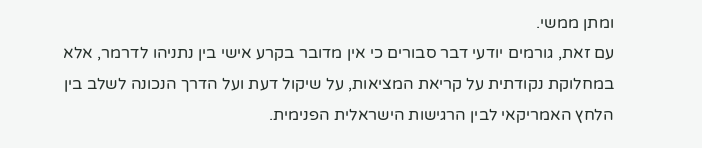ומתן ממשי.
עם זאת, גורמים יודעי דבר סבורים כי אין מדובר בקרע אישי בין נתניהו לדרמר, אלא במחלוקת נקודתית על קריאת המציאות, על שיקול דעת ועל הדרך הנכונה לשלב בין הלחץ האמריקאי לבין הרגישות הישראלית הפנימית.